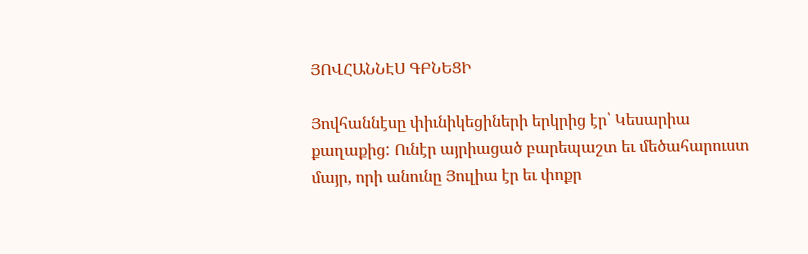ՅՈՎՀԱՆՆԷՍ ԳԲՆԵՑԻ

Յովհաննէսը փիւնիկեցիների երկրից էր՝ Կեսարիա քաղաքից: Ունէր այրիացած բարեպաշտ եւ մեծահարուստ մայր, որի անունը Յուլիա էր եւ փոքր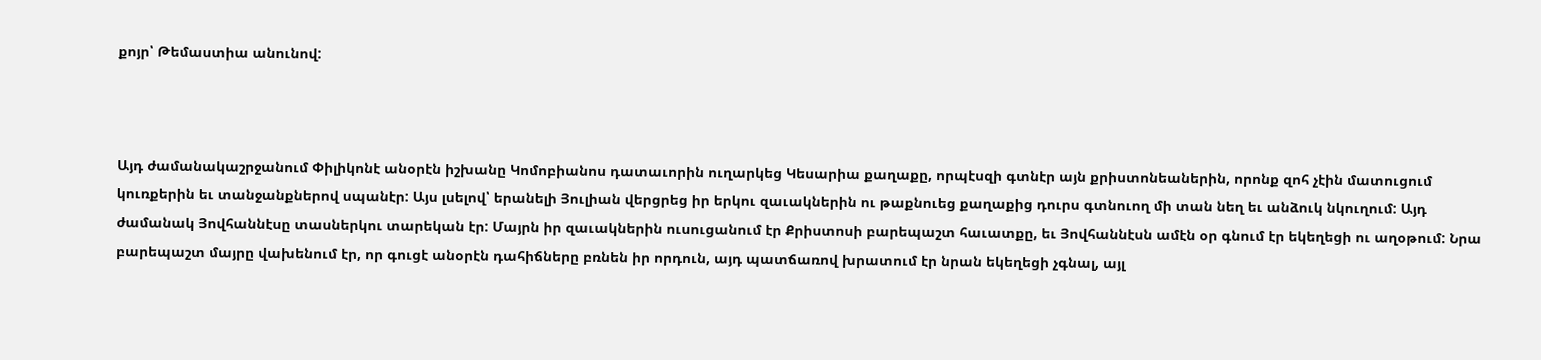քոյր՝ Թեմաստիա անունով:



Այդ ժամանակաշրջանում Փիլիկոնէ անօրէն իշխանը Կոմոբիանոս դատաւորին ուղարկեց Կեսարիա քաղաքը, որպէսզի գտնէր այն քրիստոնեաներին, որոնք զոհ չէին մատուցում կուռքերին եւ տանջանքներով սպանէր: Այս լսելով՝ երանելի Յուլիան վերցրեց իր երկու զաւակներին ու թաքնուեց քաղաքից դուրս գտնուող մի տան նեղ եւ անձուկ նկուղում: Այդ ժամանակ Յովհաննէսը տասներկու տարեկան էր: Մայրն իր զաւակներին ուսուցանում էր Քրիստոսի բարեպաշտ հաւատքը, եւ Յովհաննէսն ամէն օր գնում էր եկեղեցի ու աղօթում: Նրա բարեպաշտ մայրը վախենում էր, որ գուցէ անօրէն դահիճները բռնեն իր որդուն, այդ պատճառով խրատում էր նրան եկեղեցի չգնալ, այլ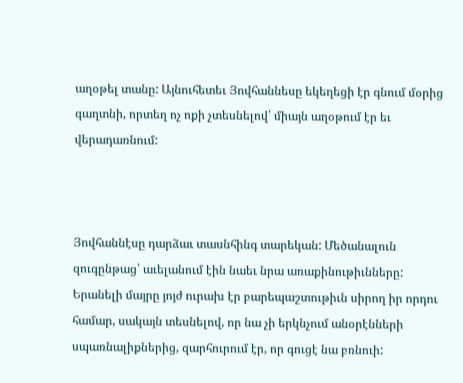աղօթել տանը: Այնուհետեւ Յովհաննեսը եկեղեցի էր գնում մօրից գաղտնի, որտեղ ոչ ոքի չտեսնելով՝ միայն աղօթում էր եւ վերադառնում:



Յովհաննէսը դարձաւ տասնհինգ տարեկան: Մեծանալուն զուգընթաց՝ աւելանում էին նաեւ նրա առաքինութիւնները: Երանելի մայրը յոյժ ուրախ էր բարեպաշտութիւն սիրող իր որդու համար, սակայն տեսնելով, որ նա չի երկնչում անօրէնների սպառնալիքներից, զարհուրում էր, որ գուցէ նա բռնուի: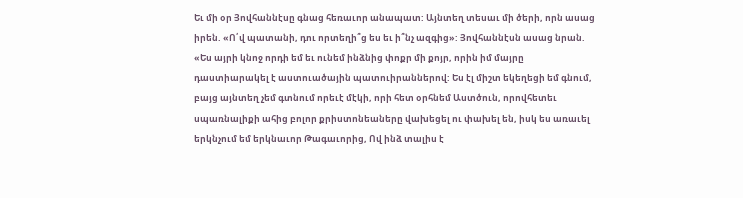Եւ մի օր Յովհաննէսը գնաց հեռաւոր անապատ: Այնտեղ տեսաւ մի ծերի, որն ասաց իրեն. «Ո՛վ պատանի, դու որտեղի՞ց ես եւ ի՞նչ ազգից»: Յովհաննէսն ասաց նրան. «Ես այրի կնոջ որդի եմ եւ ունեմ ինձնից փոքր մի քոյր, որին իմ մայրը դաստիարակել է աստուածային պատուիրաններով: Ես էլ միշտ եկեղեցի եմ գնում, բայց այնտեղ չեմ գտնում որեւէ մէկի, որի հետ օրհնեմ Աստծուն, որովհետեւ սպառնալիքի ահից բոլոր քրիստոնեաները վախեցել ու փախել են, իսկ ես առաւել երկնչում եմ երկնաւոր Թագաւորից, Ով ինձ տալիս է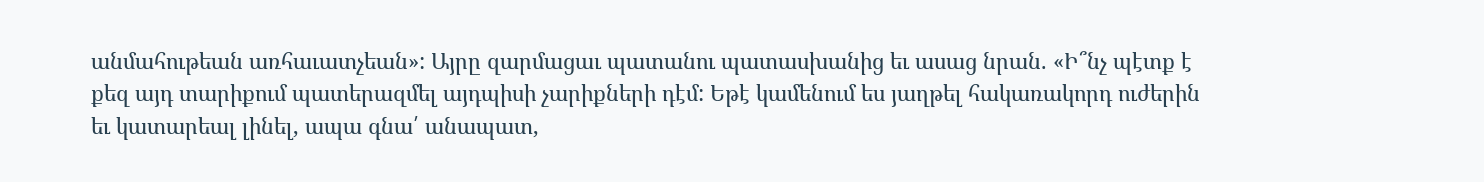անմահութեան առհաւատչեան»: Այրը զարմացաւ պատանու պատասխանից եւ ասաց նրան. «Ի՞նչ պէտք է քեզ այդ տարիքում պատերազմել այդպիսի չարիքների դէմ: Եթէ կամենում ես յաղթել հակառակորդ ուժերին եւ կատարեալ լինել, ապա գնա՛ անապատ,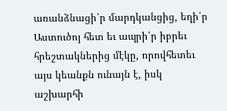առանձնացի՛ր մարդկանցից, եղի՛ր Աստուծոյ հետ եւ ապրի՛ր իբրեւ հրեշտակներից մէկը, որովհետեւ այս կեանքն ունայն է, իսկ աշխարհի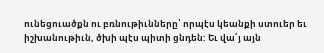ունեցուածքն ու բռնութիւնները՝ որպէս կեանքի ստուեր եւ իշխանութիւն, ծխի պէս պիտի ցնդեն: Եւ վա՛յ այն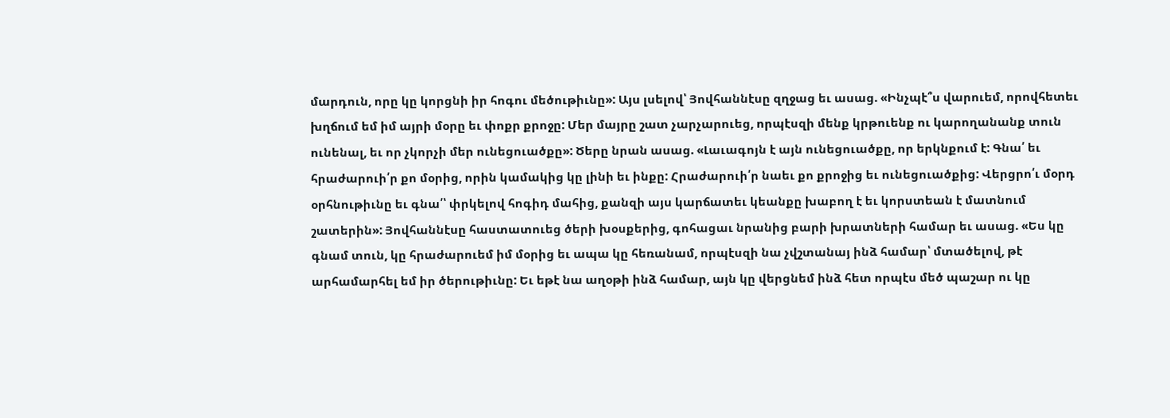մարդուն, որը կը կորցնի իր հոգու մեծութիւնը»: Այս լսելով՝ Յովհաննէսը զղջաց եւ ասաց. «Ինչպէ՞ս վարուեմ, որովհետեւ խղճում եմ իմ այրի մօրը եւ փոքր քրոջը: Մեր մայրը շատ չարչարուեց, որպէսզի մենք կրթուենք ու կարողանանք տուն ունենալ, եւ որ չկորչի մեր ունեցուածքը»: Ծերը նրան ասաց. «Լաւագոյն է այն ունեցուածքը, որ երկնքում է: Գնա՛ եւ հրաժարուի՛ր քո մօրից, որին կամակից կը լինի եւ ինքը: Հրաժարուի՛ր նաեւ քո քրոջից եւ ունեցուածքից: Վերցրո՛ւ մօրդ օրհնութիւնը եւ գնա՛՝ փրկելով հոգիդ մահից, քանզի այս կարճատեւ կեանքը խաբող է եւ կորստեան է մատնում շատերին»: Յովհաննէսը հաստատուեց ծերի խօսքերից, գոհացաւ նրանից բարի խրատների համար եւ ասաց. «Ես կը գնամ տուն, կը հրաժարուեմ իմ մօրից եւ ապա կը հեռանամ, որպէսզի նա չվշտանայ ինձ համար՝ մտածելով, թէ արհամարհել եմ իր ծերութիւնը: Եւ եթէ նա աղօթի ինձ համար, այն կը վերցնեմ ինձ հետ որպէս մեծ պաշար ու կը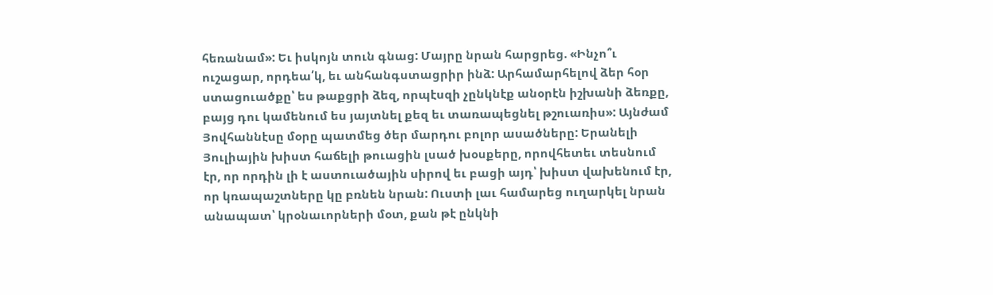հեռանամ»: Եւ իսկոյն տուն գնաց: Մայրը նրան հարցրեց. «Ինչո՞ւ ուշացար, որդեա՛կ, եւ անհանգստացրիր ինձ: Արհամարհելով ձեր հօր ստացուածքը՝ ես թաքցրի ձեզ, որպէսզի չընկնէք անօրէն իշխանի ձեռքը, բայց դու կամենում ես յայտնել քեզ եւ տառապեցնել թշուառիս»: Այնժամ Յովհաննէսը մօրը պատմեց ծեր մարդու բոլոր ասածները: Երանելի Յուլիային խիստ հաճելի թուացին լսած խօսքերը, որովհետեւ տեսնում էր, որ որդին լի է աստուածային սիրով եւ բացի այդ՝ խիստ վախենում էր, որ կռապաշտները կը բռնեն նրան: Ուստի լաւ համարեց ուղարկել նրան անապատ՝ կրօնաւորների մօտ, քան թէ ընկնի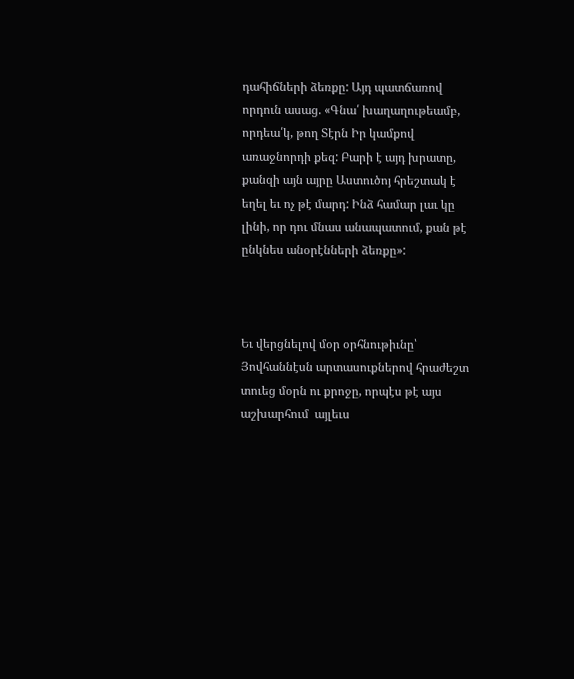դահիճների ձեռքը: Այդ պատճառով որդուն ասաց. «Գնա՛ խաղաղութեամբ, որդեա՛կ, թող Տէրն Իր կամքով առաջնորդի քեզ: Բարի է այդ խրատը, քանզի այն այրը Աստուծոյ հրեշտակ է եղել եւ ոչ թէ մարդ: Ինձ համար լաւ կը լինի, որ դու մնաս անապատում, քան թէ ընկնես անօրէնների ձեռքը»:



Եւ վերցնելով մօր օրհնութիւնը՝ Յովհաննէսն արտասուքներով հրաժեշտ տուեց մօրն ու քրոջը, որպէս թէ այս աշխարհում  այլեւս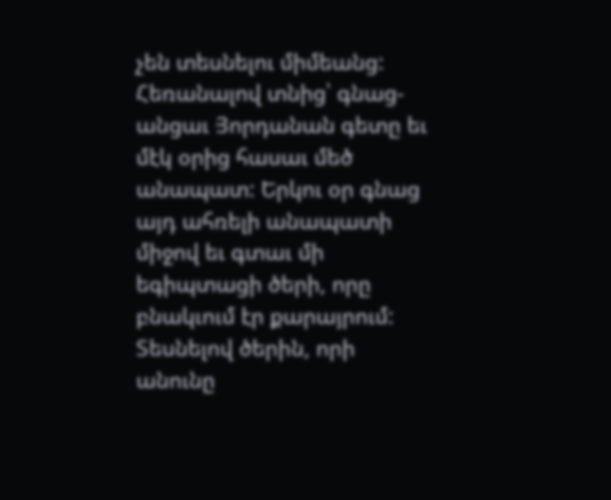չեն տեսնելու միմեանց: Հեռանալով տնից՝ գնաց-անցաւ Յորդանան գետը եւ մէկ օրից հասաւ մեծ անապատ: Երկու օր գնաց այդ ահռելի անապատի միջով եւ գտաւ մի եգիպտացի ծերի, որը բնակւում էր քարայրում: Տեսնելով ծերին, որի անունը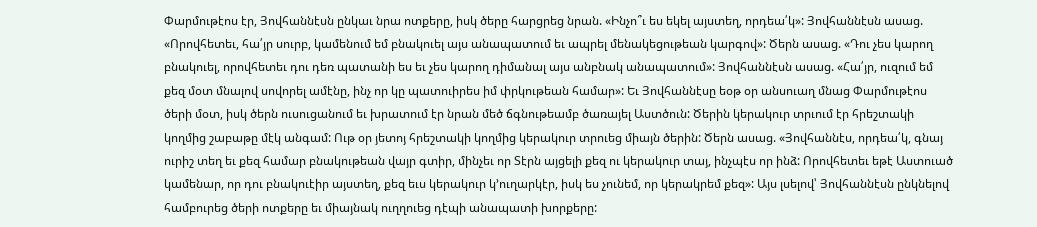Փարմութէոս էր, Յովհաննէսն ընկաւ նրա ոտքերը, իսկ ծերը հարցրեց նրան. «Ինչո՞ւ ես եկել այստեղ, որդեա՛կ»: Յովհաննէսն ասաց. «Որովհետեւ, հա՛յր սուրբ, կամենում եմ բնակուել այս անապատում եւ ապրել մենակեցութեան կարգով»: Ծերն ասաց. «Դու չես կարող բնակուել, որովհետեւ դու դեռ պատանի ես եւ չես կարող դիմանալ այս անբնակ անապատում»: Յովհաննէսն ասաց. «Հա՛յր, ուզում եմ քեզ մօտ մնալով սովորել ամէնը, ինչ որ կը պատուիրես իմ փրկութեան համար»: Եւ Յովհաննէսը եօթ օր անսուաղ մնաց Փարմութէոս ծերի մօտ, իսկ ծերն ուսուցանում եւ խրատում էր նրան մեծ ճգնութեամբ ծառայել Աստծուն: Ծերին կերակուր տրւում էր հրեշտակի կողմից շաբաթը մէկ անգամ: Ութ օր յետոյ հրեշտակի կողմից կերակուր տրուեց միայն ծերին: Ծերն ասաց. «Յովհաննէս, որդեա՛կ, գնայ ուրիշ տեղ եւ քեզ համար բնակութեան վայր գտիր, մինչեւ որ Տէրն այցելի քեզ ու կերակուր տայ, ինչպէս որ ինձ: Որովհետեւ եթէ Աստուած կամենար, որ դու բնակուէիր այստեղ, քեզ եւս կերակուր կ՚ուղարկէր, իսկ ես չունեմ, որ կերակրեմ քեզ»: Այս լսելով՝ Յովհաննէսն ընկնելով համբուրեց ծերի ոտքերը եւ միայնակ ուղղուեց դէպի անապատի խորքերը: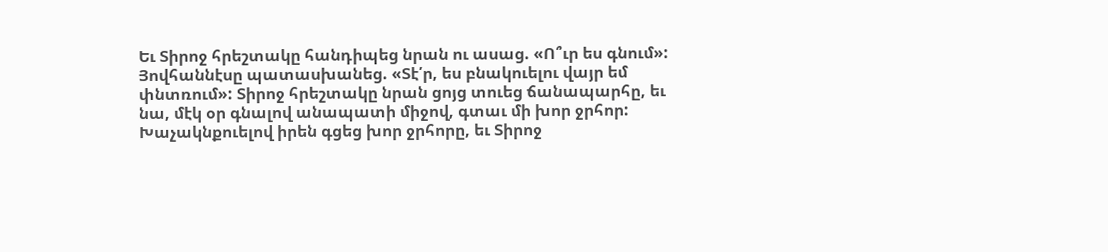Եւ Տիրոջ հրեշտակը հանդիպեց նրան ու ասաց. «Ո՞ւր ես գնում»: Յովհաննէսը պատասխանեց. «Տէ՛ր, ես բնակուելու վայր եմ փնտռում»: Տիրոջ հրեշտակը նրան ցոյց տուեց ճանապարհը, եւ նա, մէկ օր գնալով անապատի միջով, գտաւ մի խոր ջրհոր: Խաչակնքուելով իրեն գցեց խոր ջրհորը, եւ Տիրոջ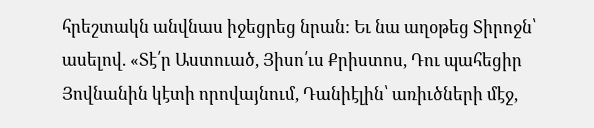հրեշտակն անվնաս իջեցրեց նրան: Եւ նա աղօթեց Տիրոջն՝ ասելով. «Տէ՛ր Աստուած, Յիսո՛ւս Քրիստոս, Դու պահեցիր Յովնանին կէտի որովայնում, Դանիէլին՝ առիւծների մէջ,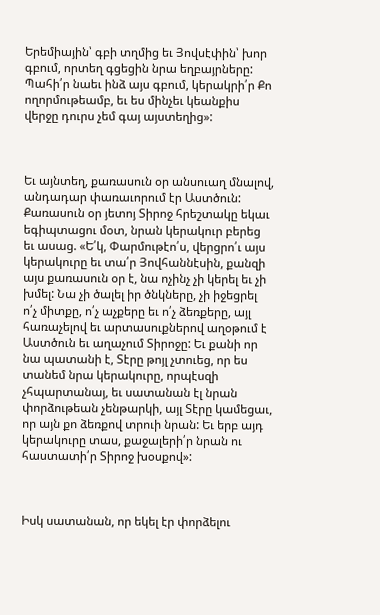Երեմիային՝ գբի տղմից եւ Յովսէփին՝ խոր գբում, որտեղ գցեցին նրա եղբայրները: Պահի՛ր նաեւ ինձ այս գբում, կերակրի՛ր Քո ողորմութեամբ, եւ ես մինչեւ կեանքիս վերջը դուրս չեմ գայ այստեղից»:



Եւ այնտեղ, քառասուն օր անսուաղ մնալով, անդադար փառաւորում էր Աստծուն: Քառասուն օր յետոյ Տիրոջ հրեշտակը եկաւ եգիպտացու մօտ, նրան կերակուր բերեց եւ ասաց. «Ե՛կ, Փարմութէո՛ս, վերցրո՛ւ այս կերակուրը եւ տա՛ր Յովհաննէսին, քանզի այս քառասուն օր է, նա ոչինչ չի կերել եւ չի խմել: Նա չի ծալել իր ծնկները, չի իջեցրել ո՛չ միտքը, ո՛չ աչքերը եւ ո՛չ ձեռքերը, այլ հառաչելով եւ արտասուքներով աղօթում է Աստծուն եւ աղաչում Տիրոջը: Եւ քանի որ նա պատանի է, Տէրը թոյլ չտուեց, որ ես տանեմ նրա կերակուրը, որպէսզի չհպարտանայ, եւ սատանան էլ նրան փորձութեան չենթարկի, այլ Տէրը կամեցաւ, որ այն քո ձեռքով տրուի նրան: Եւ երբ այդ կերակուրը տաս, քաջալերի՛ր նրան ու հաստատի՛ր Տիրոջ խօսքով»:



Իսկ սատանան, որ եկել էր փորձելու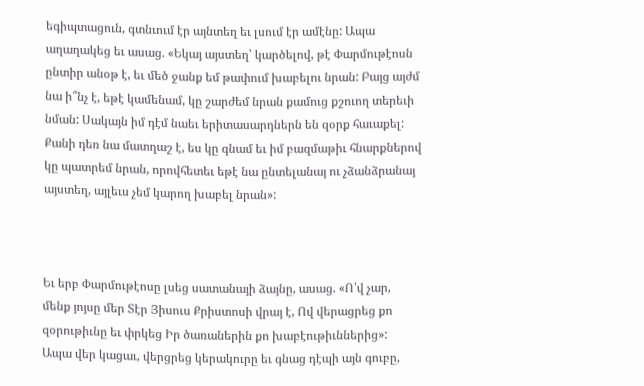եգիպտացուն, գտնւում էր այնտեղ եւ լսում էր ամէնը: Ապա աղաղակեց եւ ասաց. «Եկայ այստեղ՝ կարծելով, թէ Փարմութէոսն ընտիր անօթ է, եւ մեծ ջանք եմ թափում խաբելու նրան: Բայց այժմ նա ի՞նչ է, եթէ կամենամ, կը շարժեմ նրան քամուց քշուող տերեւի նման: Սակայն իմ դէմ նաեւ երիտասարդներն են զօրք հաւաքել: Քանի դեռ նա մատղաշ է, ես կը գնամ եւ իմ բազմաթիւ հնարքներով կը պատրեմ նրան, որովհետեւ եթէ նա ընտելանայ ու չձանձրանայ այստեղ, այլեւս չեմ կարող խաբել նրան»:



Եւ երբ Փարմութէոսը լսեց սատանայի ձայնը, ասաց. «Ո՛վ չար, մենք յոյսը մեր Տէր Յիսուս Քրիստոսի վրայ է, Ով վերացրեց քո զօրութիւնը եւ փրկեց Իր ծառաներին քո խաբէութիւններից»: Ապա վեր կացաւ, վերցրեց կերակուրը եւ գնաց դէպի այն գուբը,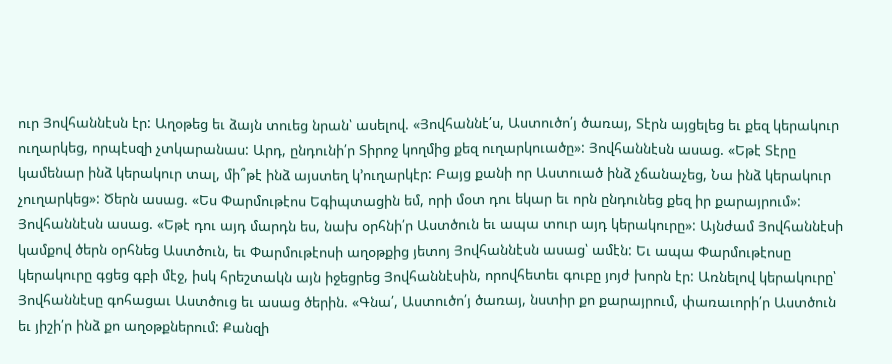ուր Յովհաննէսն էր: Աղօթեց եւ ձայն տուեց նրան՝ ասելով. «Յովհաննէ՛ս, Աստուծո՛յ ծառայ, Տէրն այցելեց եւ քեզ կերակուր ուղարկեց, որպէսզի չտկարանաս: Արդ, ընդունի՛ր Տիրոջ կողմից քեզ ուղարկուածը»: Յովհաննէսն ասաց. «Եթէ Տէրը կամենար ինձ կերակուր տալ, մի՞թէ ինձ այստեղ կ՚ուղարկէր: Բայց քանի որ Աստուած ինձ չճանաչեց, Նա ինձ կերակուր չուղարկեց»: Ծերն ասաց. «Ես Փարմութէոս Եգիպտացին եմ, որի մօտ դու եկար եւ որն ընդունեց քեզ իր քարայրում»: Յովհաննէսն ասաց. «Եթէ դու այդ մարդն ես, նախ օրհնի՛ր Աստծուն եւ ապա տուր այդ կերակուրը»: Այնժամ Յովհաննէսի կամքով ծերն օրհնեց Աստծուն, եւ Փարմութէոսի աղօթքից յետոյ Յովհաննէսն ասաց՝ ամէն: Եւ ապա Փարմութէոսը կերակուրը գցեց գբի մէջ, իսկ հրեշտակն այն իջեցրեց Յովհաննէսին, որովհետեւ գուբը յոյժ խորն էր: Առնելով կերակուրը՝ Յովհաննէսը գոհացաւ Աստծուց եւ ասաց ծերին. «Գնա՛, Աստուծո՛յ ծառայ, նստիր քո քարայրում, փառաւորի՛ր Աստծուն եւ յիշի՛ր ինձ քո աղօթքներում: Քանզի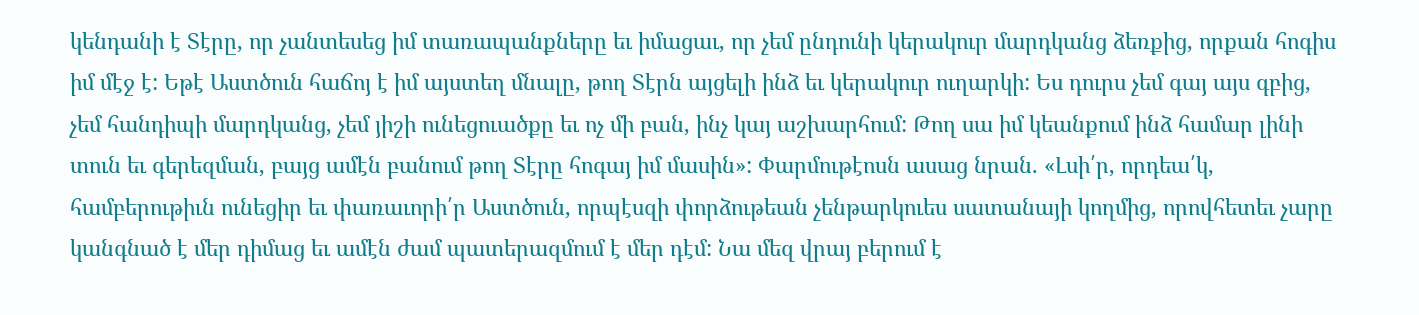կենդանի է Տէրը, որ չանտեսեց իմ տառապանքները եւ իմացաւ, որ չեմ ընդունի կերակուր մարդկանց ձեռքից, որքան հոգիս իմ մէջ է: Եթէ Աստծուն հաճոյ է իմ այստեղ մնալը, թող Տէրն այցելի ինձ եւ կերակուր ուղարկի: Ես դուրս չեմ գայ այս գբից, չեմ հանդիպի մարդկանց, չեմ յիշի ունեցուածքը եւ ոչ մի բան, ինչ կայ աշխարհում: Թող սա իմ կեանքում ինձ համար լինի տուն եւ գերեզման, բայց ամէն բանում թող Տէրը հոգայ իմ մասին»: Փարմութէոսն ասաց նրան. «Լսի՛ր, որդեա՛կ, համբերութիւն ունեցիր եւ փառաւորի՛ր Աստծուն, որպէսզի փորձութեան չենթարկուես սատանայի կողմից, որովհետեւ չարը կանգնած է մեր դիմաց եւ ամէն ժամ պատերազմում է մեր դէմ: Նա մեզ վրայ բերում է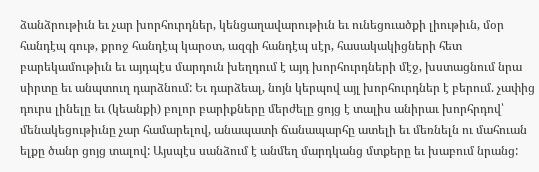ձանձրութիւն եւ չար խորհուրդներ, կենցաղավարութիւն եւ ունեցուածքի լիութիւն, մօր հանդէպ գութ, քրոջ հանդէպ կարօտ, ազգի հանդէպ սէր, հասակակիցների հետ բարեկամութիւն եւ այդպէս մարդուն խեղդում է այդ խորհուրդների մէջ, խստացնում նրա սիրտը եւ անպտուղ դարձնում: Եւ դարձեալ, նոյն կերպով այլ խորհուրդներ է բերում. չափից դուրս լինելը եւ (կեանքի) բոլոր բարիքները մերժելը ցոյց է տալիս անիրաւ խորհրդով՝ մենակեցութիւնը չար համարելով, անապատի ճանապարհը ատելի եւ մեռնելն ու մահուան ելքը ծանր ցոյց տալով: Այսպէս սանձում է անմեղ մարդկանց մտքերը եւ խաբում նրանց: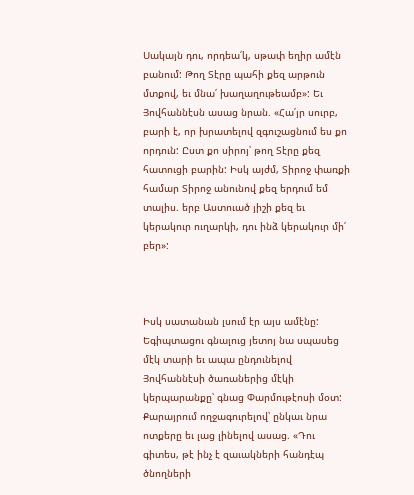Սակայն դու, որդեա՛կ, սթափ եղիր ամէն բանում: Թող Տէրը պահի քեզ արթուն մտքով, եւ մնա՛ խաղաղութեամբ»: Եւ Յովհաննէսն ասաց նրան. «Հա՛յր սուրբ, բարի է, որ խրատելով զգուշացնում ես քո որդուն: Ըստ քո սիրոյ՝ թող Տէրը քեզ հատուցի բարին: Իսկ այժմ, Տիրոջ փառքի համար Տիրոջ անունով քեզ երդում եմ տալիս. երբ Աստուած յիշի քեզ եւ կերակուր ուղարկի, դու ինձ կերակուր մի՛ բեր»:



Իսկ սատանան լսում էր այս ամէնը: Եգիպտացու գնալուց յետոյ նա սպասեց մէկ տարի եւ ապա ընդունելով Յովհաննէսի ծառաներից մէկի կերպարանքը՝ գնաց Փարմութէոսի մօտ: Քարայրում ողջագուրելով՝ ընկաւ նրա ոտքերը եւ լաց լինելով ասաց. «Դու գիտես, թէ ինչ է զաւակների հանդէպ ծնողների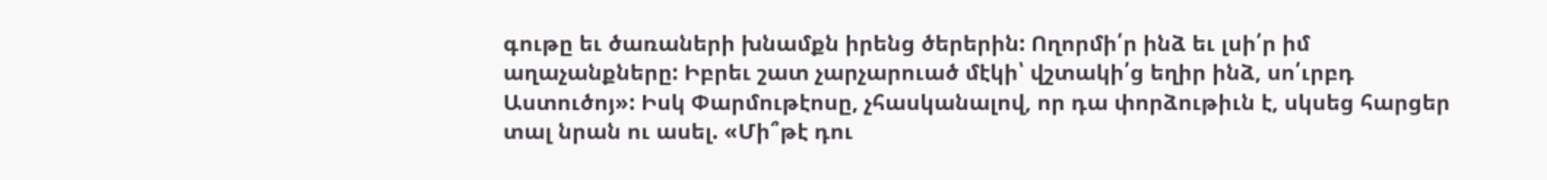գութը եւ ծառաների խնամքն իրենց ծերերին: Ողորմի՛ր ինձ եւ լսի՛ր իմ աղաչանքները: Իբրեւ շատ չարչարուած մէկի՝ վշտակի՛ց եղիր ինձ, սո՛ւրբդ Աստուծոյ»: Իսկ Փարմութէոսը, չհասկանալով, որ դա փորձութիւն է, սկսեց հարցեր տալ նրան ու ասել. «Մի՞թէ դու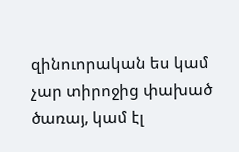զինուորական ես կամ չար տիրոջից փախած ծառայ, կամ էլ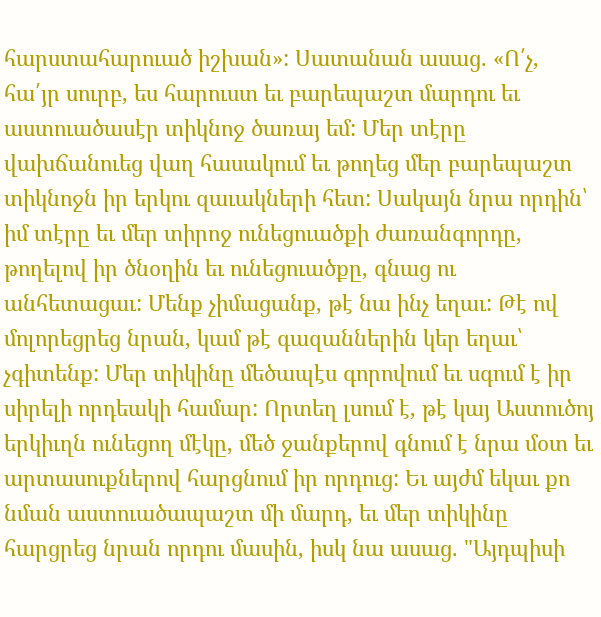հարստահարուած իշխան»: Սատանան ասաց. «Ո՛չ, հա՛յր սուրբ, ես հարուստ եւ բարեպաշտ մարդու եւ աստուածասէր տիկնոջ ծառայ եմ: Մեր տէրը վախճանուեց վաղ հասակում եւ թողեց մեր բարեպաշտ տիկնոջն իր երկու զաւակների հետ: Սակայն նրա որդին՝  իմ տէրը եւ մեր տիրոջ ունեցուածքի ժառանգորդը, թողելով իր ծնօղին եւ ունեցուածքը, գնաց ու անհետացաւ: Մենք չիմացանք, թէ նա ինչ եղաւ: Թէ ով մոլորեցրեց նրան, կամ թէ գազաններին կեր եղաւ՝ չգիտենք: Մեր տիկինը մեծապէս գորովում եւ սգում է իր սիրելի որդեակի համար: Որտեղ լսում է, թէ կայ Աստուծոյ երկիւղն ունեցող մէկը, մեծ ջանքերով գնում է նրա մօտ եւ արտասուքներով հարցնում իր որդուց: Եւ այժմ եկաւ քո նման աստուածապաշտ մի մարդ, եւ մեր տիկինը հարցրեց նրան որդու մասին, իսկ նա ասաց. "Այդպիսի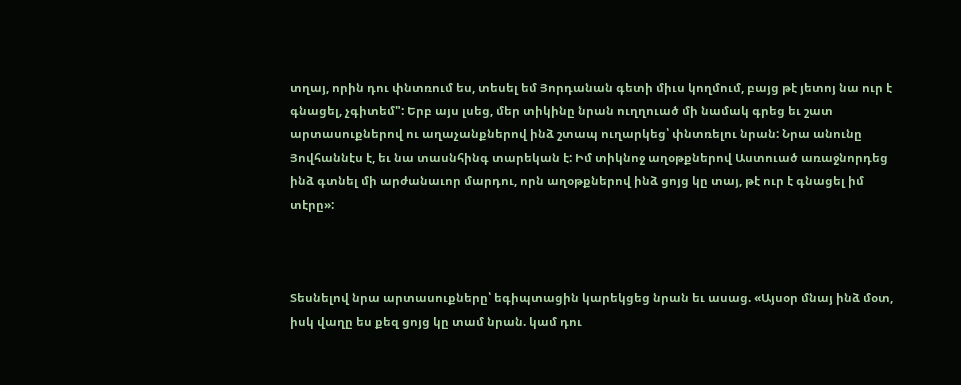տղայ, որին դու փնտռում ես, տեսել եմ Յորդանան գետի միւս կողմում, բայց թէ յետոյ նա ուր է գնացել, չգիտեմ": Երբ այս լսեց, մեր տիկինը նրան ուղղուած մի նամակ գրեց եւ շատ արտասուքներով ու աղաչանքներով ինձ շտապ ուղարկեց՝ փնտռելու նրան: Նրա անունը Յովհաննէս է, եւ նա տասնհինգ տարեկան է: Իմ տիկնոջ աղօթքներով Աստուած առաջնորդեց ինձ գտնել մի արժանաւոր մարդու, որն աղօթքներով ինձ ցոյց կը տայ, թէ ուր է գնացել իմ տէրը»:



Տեսնելով նրա արտասուքները՝ եգիպտացին կարեկցեց նրան եւ ասաց. «Այսօր մնայ ինձ մօտ, իսկ վաղը ես քեզ ցոյց կը տամ նրան. կամ դու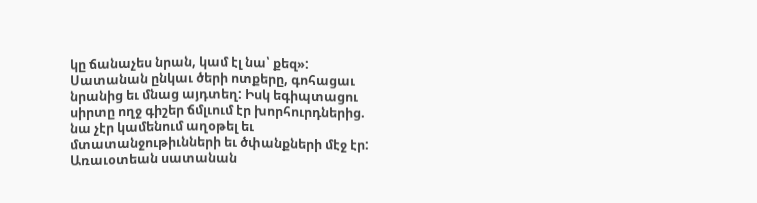կը ճանաչես նրան, կամ էլ նա՝ քեզ»: Սատանան ընկաւ ծերի ոտքերը, գոհացաւ նրանից եւ մնաց այդտեղ: Իսկ եգիպտացու սիրտը ողջ գիշեր ճմլւում էր խորհուրդներից. նա չէր կամենում աղօթել եւ մտատանջութիւնների եւ ծփանքների մէջ էր: Առաւօտեան սատանան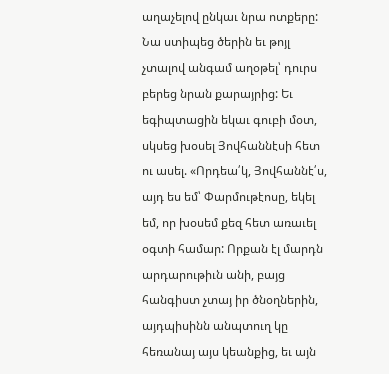աղաչելով ընկաւ նրա ոտքերը: Նա ստիպեց ծերին եւ թոյլ չտալով անգամ աղօթել՝ դուրս բերեց նրան քարայրից: Եւ եգիպտացին եկաւ գուբի մօտ, սկսեց խօսել Յովհաննէսի հետ ու ասել. «Որդեա՛կ, Յովհաննէ՛ս, այդ ես եմ՝ Փարմութէոսը, եկել եմ, որ խօսեմ քեզ հետ առաւել օգտի համար: Որքան էլ մարդն արդարութիւն անի, բայց հանգիստ չտայ իր ծնօղներին, այդպիսինն անպտուղ կը հեռանայ այս կեանքից, եւ այն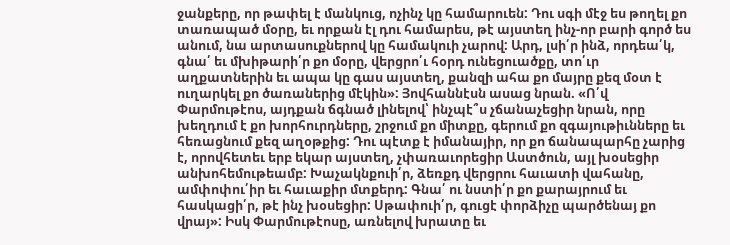ջանքերը, որ թափել է մանկուց, ոչինչ կը համարուեն: Դու սգի մէջ ես թողել քո տառապած մօրը, եւ որքան էլ դու համարես, թէ այստեղ ինչ-որ բարի գործ ես անում, նա արտասուքներով կը համակուի չարով: Արդ, լսի՛ր ինձ, որդեա՛կ, գնա՛ եւ մխիթարի՛ր քո մօրը, վերցրո՛ւ հօրդ ունեցուածքը, տո՛ւր աղքատներին եւ ապա կը գաս այստեղ, քանզի ահա քո մայրը քեզ մօտ է ուղարկել քո ծառաներից մէկին»: Յովհաննէսն ասաց նրան. «Ո՛վ Փարմութէոս, այդքան ճգնած լինելով՝ ինչպէ՞ս չճանաչեցիր նրան, որը խեղդում է քո խորհուրդները, շրջում քո միտքը, գերում քո զգայութիւնները եւ հեռացնում քեզ աղօթքից: Դու պէտք է իմանայիր, որ քո ճանապարհը չարից է, որովհետեւ երբ եկար այստեղ, չփառաւորեցիր Աստծուն, այլ խօսեցիր անխոհեմութեամբ: Խաչակնքուի՛ր, ձեռքդ վերցրու հաւատի վահանը, ամփոփու՛իր եւ հաւաքիր մտքերդ: Գնա՛ ու նստի՛ր քո քարայրում եւ հասկացի՛ր, թէ ինչ խօսեցիր: Սթափուի՛ր, գուցէ փորձիչը պարծենայ քո վրայ»: Իսկ Փարմութէոսը, առնելով խրատը եւ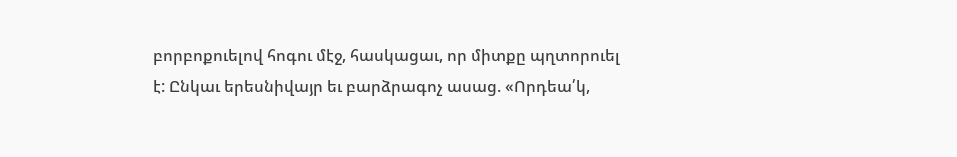բորբոքուելով հոգու մէջ, հասկացաւ, որ միտքը պղտորուել է: Ընկաւ երեսնիվայր եւ բարձրագոչ ասաց. «Որդեա՛կ,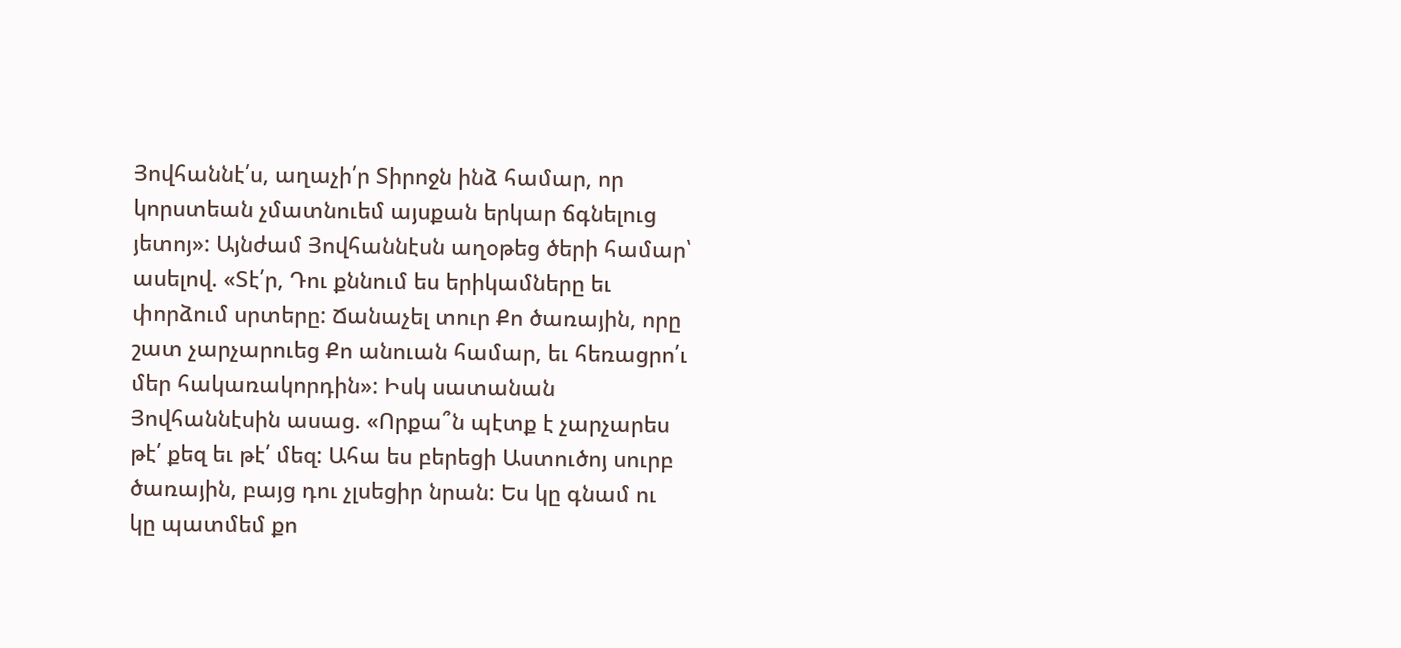Յովհաննէ՛ս, աղաչի՛ր Տիրոջն ինձ համար, որ կորստեան չմատնուեմ այսքան երկար ճգնելուց յետոյ»: Այնժամ Յովհաննէսն աղօթեց ծերի համար՝ ասելով. «Տէ՛ր, Դու քննում ես երիկամները եւ փորձում սրտերը: Ճանաչել տուր Քո ծառային, որը շատ չարչարուեց Քո անուան համար, եւ հեռացրո՛ւ մեր հակառակորդին»: Իսկ սատանան Յովհաննէսին ասաց. «Որքա՞ն պէտք է չարչարես թէ՛ քեզ եւ թէ՛ մեզ: Ահա ես բերեցի Աստուծոյ սուրբ ծառային, բայց դու չլսեցիր նրան: Ես կը գնամ ու կը պատմեմ քո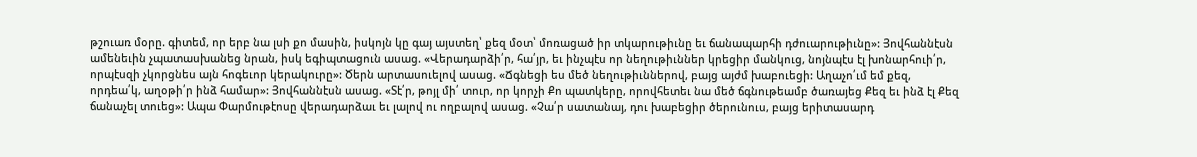թշուառ մօրը. գիտեմ, որ երբ նա լսի քո մասին, իսկոյն կը գայ այստեղ՝ քեզ մօտ՝ մոռացած իր տկարութիւնը եւ ճանապարհի դժուարութիւնը»: Յովհաննէսն ամենեւին չպատասխանեց նրան, իսկ եգիպտացուն ասաց. «Վերադարձի՛ր, հա՛յր, եւ ինչպէս որ նեղութիւններ կրեցիր մանկուց, նոյնպէս էլ խոնարհուի՛ր, որպէսզի չկորցնես այն հոգեւոր կերակուրը»: Ծերն արտասուելով ասաց. «Ճգնեցի ես մեծ նեղութիւններով, բայց այժմ խաբուեցի: Աղաչո՛ւմ եմ քեզ, որդեա՛կ, աղօթի՛ր ինձ համար»: Յովհաննէսն ասաց. «Տէ՛ր, թոյլ մի՛ տուր, որ կորչի Քո պատկերը, որովհետեւ նա մեծ ճգնութեամբ ծառայեց Քեզ եւ ինձ էլ Քեզ ճանաչել տուեց»: Ապա Փարմութէոսը վերադարձաւ եւ լալով ու ողբալով ասաց. «Չա՛ր սատանայ, դու խաբեցիր ծերունուս, բայց երիտասարդ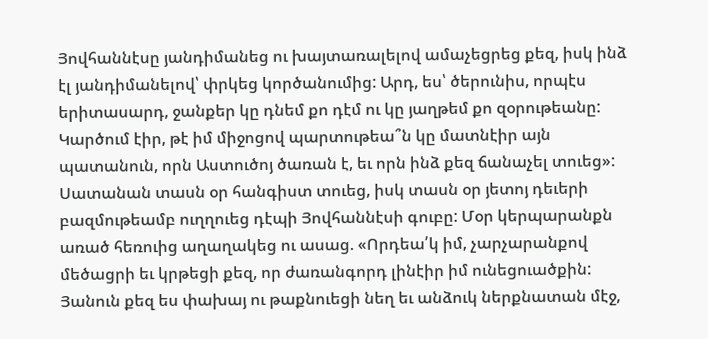Յովհաննէսը յանդիմանեց ու խայտառալելով ամաչեցրեց քեզ, իսկ ինձ էլ յանդիմանելով՝ փրկեց կործանումից: Արդ, ես՝ ծերունիս, որպէս երիտասարդ, ջանքեր կը դնեմ քո դէմ ու կը յաղթեմ քո զօրութեանը: Կարծում էիր, թէ իմ միջոցով պարտութեա՞ն կը մատնէիր այն պատանուն, որն Աստուծոյ ծառան է, եւ որն ինձ քեզ ճանաչել տուեց»: Սատանան տասն օր հանգիստ տուեց, իսկ տասն օր յետոյ դեւերի բազմութեամբ ուղղուեց դէպի Յովհաննէսի գուբը: Մօր կերպարանքն առած հեռուից աղաղակեց ու ասաց. «Որդեա՛կ իմ, չարչարանքով մեծացրի եւ կրթեցի քեզ, որ ժառանգորդ լինէիր իմ ունեցուածքին: Յանուն քեզ ես փախայ ու թաքնուեցի նեղ եւ անձուկ ներքնատան մէջ,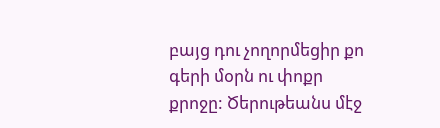բայց դու չողորմեցիր քո գերի մօրն ու փոքր քրոջը: Ծերութեանս մէջ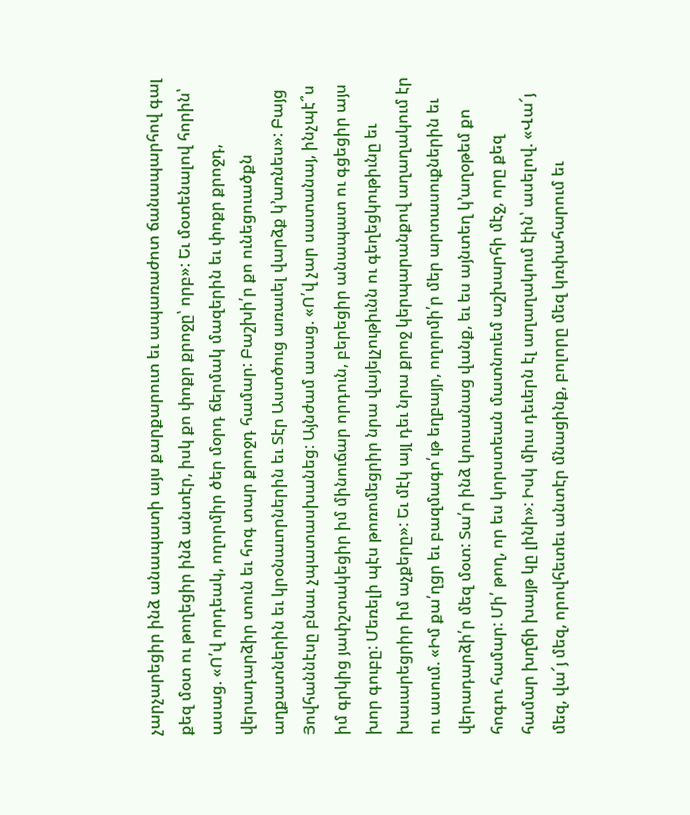չարչարեցիր ինձ անապատի այս քարքարուտ եւ ապառաժոտ ճանապարհով գալ քեզ մօտ ու թողեցիր ինձ անտէր, իսկ քո փոքր քրոջը՝ որբ»: Եւ մօտենալով հորին՝ ասաց. «Ո՛վ որդեակ, ողորմիր ծեր մօրդ ճերմակ մազերին եւ փոքր քրոջդ, վերադարձիր տուն եւ հոգ տար քրոջդ համար: Բաշխի՛ր քո ունեցուածքն աղքատներին եւ կրօնաւորներին եւ Տէր Աստծուց առաւել վարձք կ՚առնես»: Բայց Յովհաննէսը բնաւ չպատասխանեց: Այնժամ ասաց. «Ո՛վ չար սատանայ, ինչպէ՞ս իմ գրկից յափշտակեցիր իմ մինուճար որդուն, բերեցիր անապատ ու գցեցիր այս խոր գուբը: Մեռելի պէս թոռոմեցրիր նրա վայելչութիւնն ու գեղեցկութիւնը եւ խաւարեցրիր իմ աչքերը»: Եւ մէկ այլ դեւ նրա քրոջ կերպարանքով աղաղակում էր ու ասում. «Իմ քա՛ղցր եւ բազմագո՛ւթ եղբայր, ողորմի՛ր մեր արտասուքներին եւ վերադարձի՛ր մեզ մօտ: Տա՛ր ինձ կուսանաց վանք, եւ ես այնտեղ կ՚աղօթեմ քո հոգու համար: Մի՛ թող, որ ես կորստեան մատնուեմ աշխարհի մէջ, որը քեզ համար խղճի խայթ կը լինի»: Իսկ միւս դեւերն էլ աղաղակում էին՝ ասելով. «Վա՜յ մեզ, վա՜յ մեզ, որովհետեւ անտէր մնացինք, բոլորը մեզ կռփահարում եւ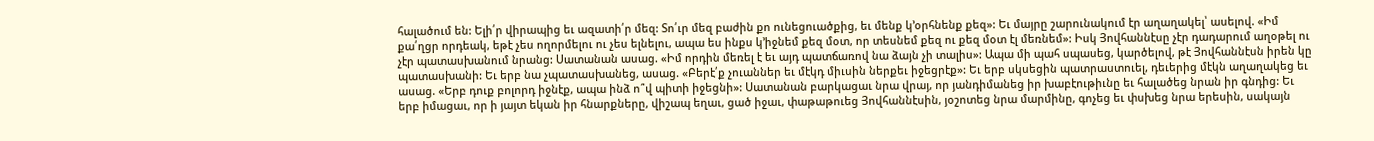հալածում են: Ելի՛ր վիրապից եւ ազատի՛ր մեզ: Տո՛ւր մեզ բաժին քո ունեցուածքից, եւ մենք կ՚օրհնենք քեզ»: Եւ մայրը շարունակում էր աղաղակել՝ ասելով. «Իմ քա՛ղցր որդեակ, եթէ չես ողորմելու ու չես ելնելու, ապա ես ինքս կ՚իջնեմ քեզ մօտ, որ տեսնեմ քեզ ու քեզ մօտ էլ մեռնեմ»: Իսկ Յովհաննէսը չէր դադարում աղօթել ու չէր պատասխանում նրանց: Սատանան ասաց. «Իմ որդին մեռել է եւ այդ պատճառով նա ձայն չի տալիս»: Ապա մի պահ սպասեց, կարծելով, թէ Յովհաննէսն իրեն կը պատասխանի: Եւ երբ նա չպատասխանեց, ասաց. «Բերէ՛ք չուաններ եւ մէկդ միւսին ներքեւ իջեցրէք»: Եւ երբ սկսեցին պատրաստուել, դեւերից մէկն աղաղակեց եւ ասաց. «Երբ դուք բոլորդ իջնէք, ապա ինձ ո՞վ պիտի իջեցնի»: Սատանան բարկացաւ նրա վրայ, որ յանդիմանեց իր խաբէութիւնը եւ հալածեց նրան իր գնդից: Եւ երբ իմացաւ, որ ի յայտ եկան իր հնարքները, վիշապ եղաւ, ցած իջաւ, փաթաթուեց Յովհաննէսին, յօշոտեց նրա մարմինը, գոչեց եւ փսխեց նրա երեսին, սակայն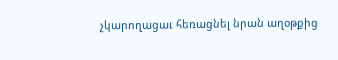չկարողացաւ հեռացնել նրան աղօթքից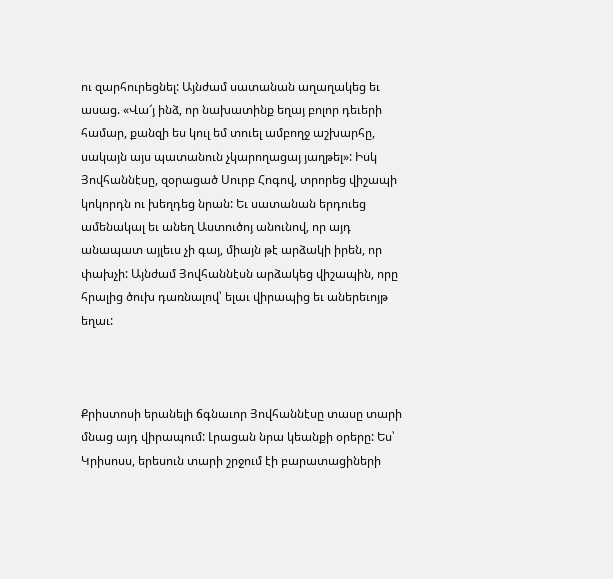ու զարհուրեցնել: Այնժամ սատանան աղաղակեց եւ ասաց. «Վա՜յ ինձ, որ նախատինք եղայ բոլոր դեւերի համար, քանզի ես կուլ եմ տուել ամբողջ աշխարհը, սակայն այս պատանուն չկարողացայ յաղթել»: Իսկ Յովհաննէսը, զօրացած Սուրբ Հոգով, տրորեց վիշապի կոկորդն ու խեղդեց նրան: Եւ սատանան երդուեց ամենակալ եւ անեղ Աստուծոյ անունով, որ այդ անապատ այլեւս չի գայ, միայն թէ արձակի իրեն, որ փախչի: Այնժամ Յովհաննէսն արձակեց վիշապին, որը հրալից ծուխ դառնալով՝ ելաւ վիրապից եւ աներեւոյթ եղաւ:



Քրիստոսի երանելի ճգնաւոր Յովհաննէսը տասը տարի մնաց այդ վիրապում: Լրացան նրա կեանքի օրերը: Ես՝ Կրիսոսս, երեսուն տարի շրջում էի բարատացիների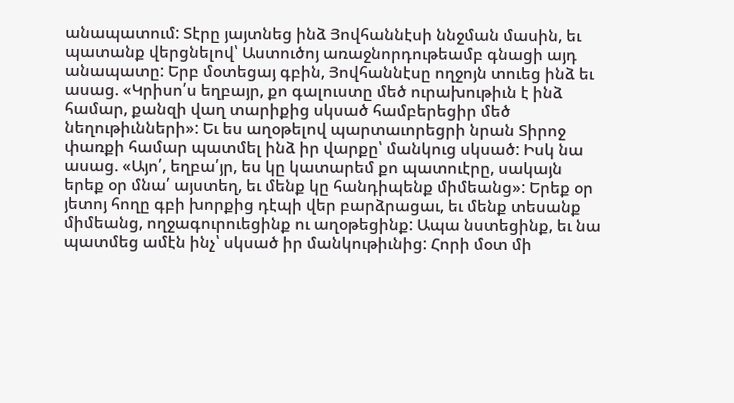անապատում: Տէրը յայտնեց ինձ Յովհաննէսի ննջման մասին, եւ պատանք վերցնելով՝ Աստուծոյ առաջնորդութեամբ գնացի այդ անապատը: Երբ մօտեցայ գբին, Յովհաննէսը ողջոյն տուեց ինձ եւ ասաց. «Կրիսո՛ս եղբայր, քո գալուստը մեծ ուրախութիւն է ինձ համար, քանզի վաղ տարիքից սկսած համբերեցիր մեծ նեղութիւնների»: Եւ ես աղօթելով պարտաւորեցրի նրան Տիրոջ փառքի համար պատմել ինձ իր վարքը՝ մանկուց սկսած: Իսկ նա ասաց. «Այո՛, եղբա՛յր, ես կը կատարեմ քո պատուէրը, սակայն երեք օր մնա՛ այստեղ, եւ մենք կը հանդիպենք միմեանց»: Երեք օր յետոյ հողը գբի խորքից դէպի վեր բարձրացաւ, եւ մենք տեսանք միմեանց, ողջագուրուեցինք ու աղօթեցինք: Ապա նստեցինք, եւ նա պատմեց ամէն ինչ՝ սկսած իր մանկութիւնից: Հորի մօտ մի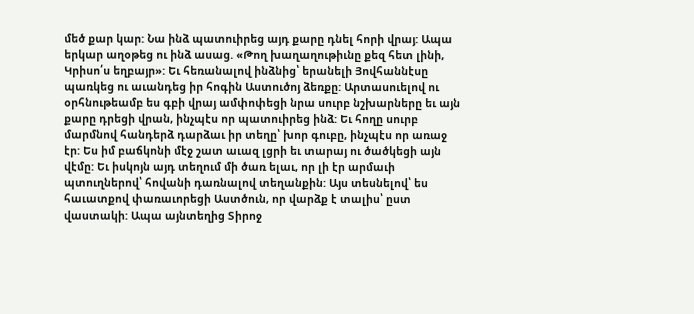մեծ քար կար: Նա ինձ պատուիրեց այդ քարը դնել հորի վրայ: Ապա երկար աղօթեց ու ինձ ասաց. «Թող խաղաղութիւնը քեզ հետ լինի, Կրիսո՛ս եղբայր»: Եւ հեռանալով ինձնից՝ երանելի Յովհաննէսը պառկեց ու աւանդեց իր հոգին Աստուծոյ ձեռքը: Արտասուելով ու օրհնութեամբ ես գբի վրայ ամփոփեցի նրա սուրբ նշխարները եւ այն քարը դրեցի վրան, ինչպէս որ պատուիրեց ինձ: Եւ հողը սուրբ մարմնով հանդերձ դարձաւ իր տեղը՝ խոր գուբը, ինչպէս որ առաջ էր: Ես իմ բաճկոնի մէջ շատ աւազ լցրի եւ տարայ ու ծածկեցի այն վէմը: Եւ իսկոյն այդ տեղում մի ծառ ելաւ, որ լի էր արմաւի պտուղներով՝ հովանի դառնալով տեղանքին: Այս տեսնելով՝ ես հաւատքով փառաւորեցի Աստծուն, որ վարձք է տալիս՝ ըստ վաստակի: Ապա այնտեղից Տիրոջ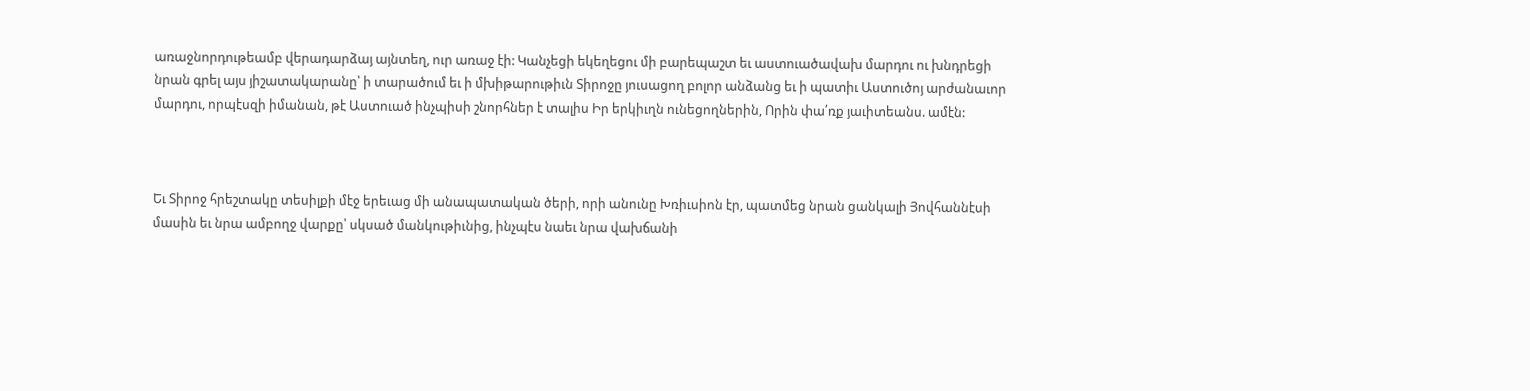առաջնորդութեամբ վերադարձայ այնտեղ, ուր առաջ էի: Կանչեցի եկեղեցու մի բարեպաշտ եւ աստուածավախ մարդու ու խնդրեցի նրան գրել այս յիշատակարանը՝ ի տարածում եւ ի մխիթարութիւն Տիրոջը յուսացող բոլոր անձանց եւ ի պատիւ Աստուծոյ արժանաւոր մարդու, որպէսզի իմանան, թէ Աստուած ինչպիսի շնորհներ է տալիս Իր երկիւղն ունեցողներին, Որին փա՛ռք յաւիտեանս. ամէն:



Եւ Տիրոջ հրեշտակը տեսիլքի մէջ երեւաց մի անապատական ծերի, որի անունը Խռիւսիոն էր, պատմեց նրան ցանկալի Յովհաննէսի մասին եւ նրա ամբողջ վարքը՝ սկսած մանկութիւնից, ինչպէս նաեւ նրա վախճանի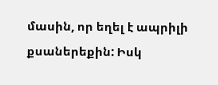մասին, որ եղել է ապրիլի քսաներեքին: Իսկ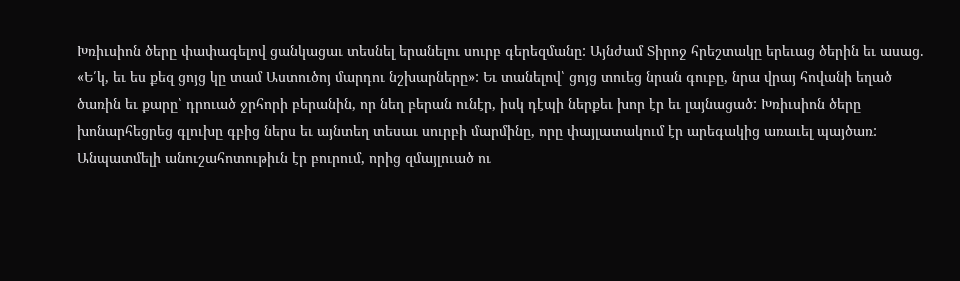Խռիւսիոն ծերը փափագելով ցանկացաւ տեսնել երանելու սուրբ գերեզմանը: Այնժամ Տիրոջ հրեշտակը երեւաց ծերին եւ ասաց. «Ե՛կ, եւ ես քեզ ցոյց կը տամ Աստուծոյ մարդու նշխարները»: Եւ տանելով՝ ցոյց տուեց նրան գուբը, նրա վրայ հովանի եղած ծառին եւ քարը՝ դրուած ջրհորի բերանին, որ նեղ բերան ունէր, իսկ դէպի ներքեւ խոր էր եւ լայնացած: Խռիւսիոն ծերը խոնարհեցրեց գլուխը գբից ներս եւ այնտեղ տեսաւ սուրբի մարմինը, որը փայլատակում էր արեգակից առաւել պայծառ: Անպատմելի անուշահոտութիւն էր բուրում, որից զմայլուած ու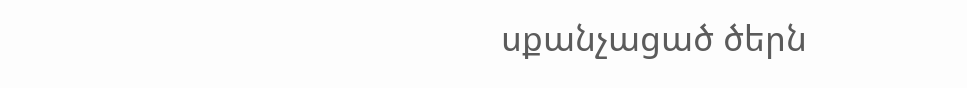սքանչացած ծերն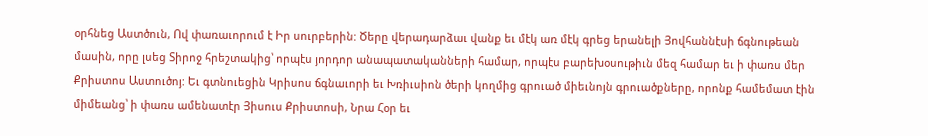օրհնեց Աստծուն, Ով փառաւորում է Իր սուրբերին: Ծերը վերադարձաւ վանք եւ մէկ առ մէկ գրեց երանելի Յովհաննէսի ճգնութեան մասին, որը լսեց Տիրոջ հրեշտակից՝ որպէս յորդոր անապատականների համար, որպէս բարեխօսութիւն մեզ համար եւ ի փառս մեր Քրիստոս Աստուծոյ: Եւ գտնուեցին Կրիսոս ճգնաւորի եւ Խռիւսիոն ծերի կողմից գրուած միեւնոյն գրուածքները, որոնք համեմատ էին միմեանց՝ ի փառս ամենատէր Յիսուս Քրիստոսի, Նրա Հօր եւ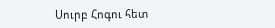Սուրբ Հոգու հետ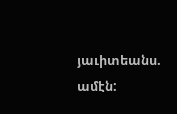յաւիտեանս. ամէն: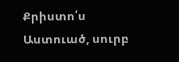Քրիստո՛ս Աստուած, սուրբ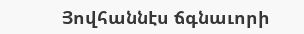Յովհաննէս ճգնաւորի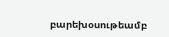բարեխօսութեամբ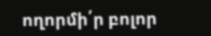ողորմի՛ր բոլոր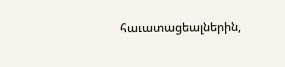հաւատացեալներին,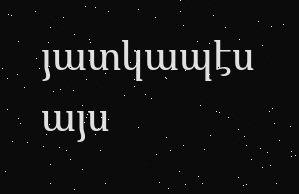յատկապէս այս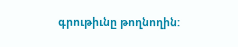գրութիւնը թողնողին: